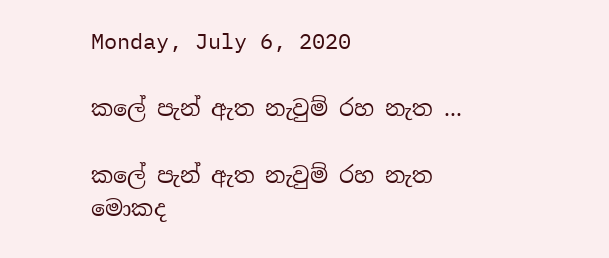Monday, July 6, 2020

කලේ පැන් ඇත නැවුම් රහ නැත ...

කලේ පැන් ඇත නැවුම් රහ නැත
මොකද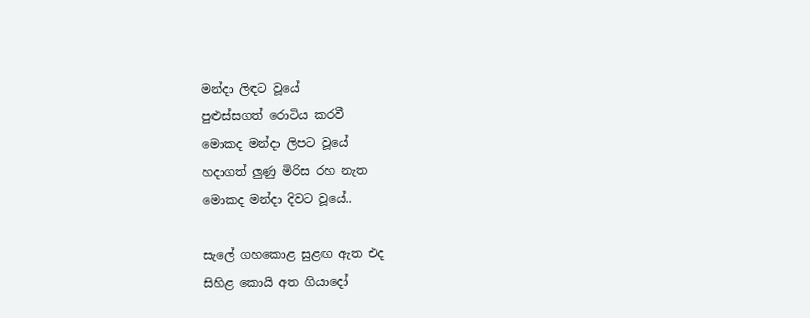මන්දා ලිඳට වූයේ
පුළුස්සගත් රොටි‍ය කරවී
මොකද මන්දා ලිපට වූයේ
හදාගත් ලුණු මිරිස රහ නැත
මොකද මන්දා දිවට වූයේ..

සැලේ ගහකොළ සුළඟ ඇත එද
සිහිළ කොයි අත ගියාදෝ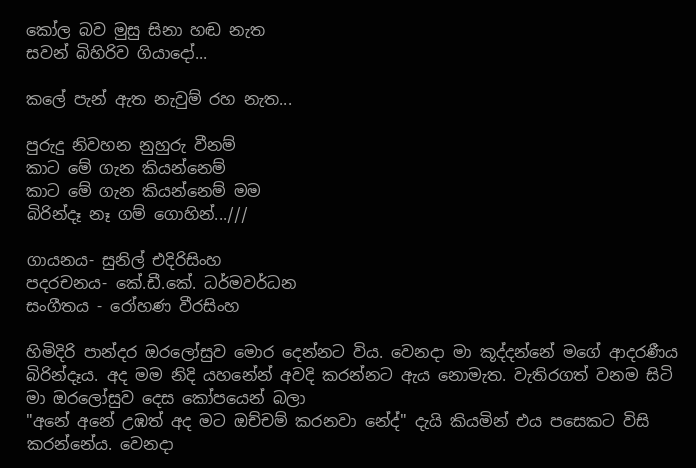කෝල බව මුසු සිනා හඬ නැත
සවන් බිහිරිව ගියාදෝ...

කලේ පැන් ඇත නැවුම් රහ නැත...

පුරුදු නිවහන නුහුරු වීනම්
කාට මේ ගැන කියන්නෙම්
කාට මේ ගැන කියන්නෙම් මම
බිරින්දෑ නෑ ගම් ගොහින්...///

ගායනය- සුනිල් එදිරිසිංහ
පදරචනය- කේ.ඩී.කේ. ධර්මවර්ධන
සංගීතය - රෝහණ වීරසිංහ

හිමිදිරි පාන්දර ඔරලෝසුව මොර දෙන්නට විය. වෙනදා මා කූද්දන්නේ මගේ ආදරණීය බිරින්දෑය. අද මම නිදි යහනේන් අවදි කරන්නට ඇය නොමැත. වැතිරගත් වනම සිටි මා ඔරලෝසුව දෙස කෝපයෙන් බලා
"අනේ අනේ උඹත් අද මට ඔච්චම් කරනවා නේද්" දැයි කියමින් එය පසෙකට විසි කරන්නේය. වෙනදා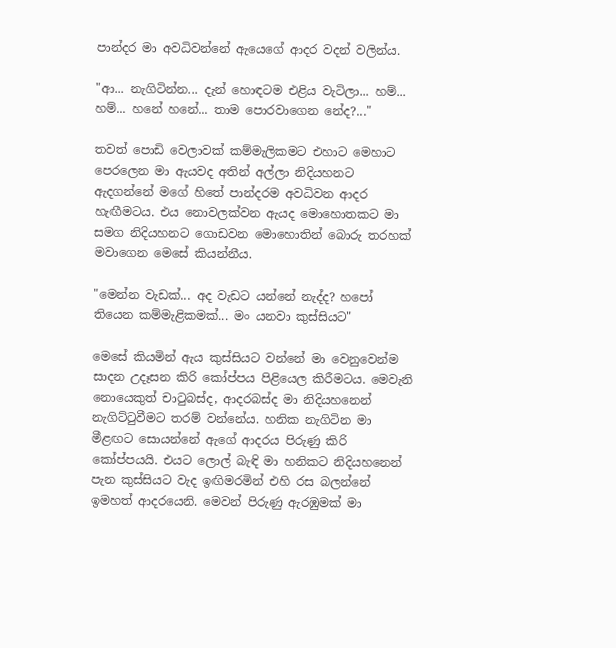පාන්දර මා අවධිවන්නේ ඇයෙගේ ආදර වදන් වලින්ය.

"ආ... නැගිටින්න... දැන් හොඳටම එළිය වැටිලා... හම්... හම්... හනේ හනේ... තාම පොරවාගෙන නේද?..."

තවත් පොඩි වෙලාවක් කම්මැලිකමට එහාට මෙහාට පෙරලෙන මා ඇයවද අතින් අල්ලා නිදියහනට ඇදගන්නේ මගේ හිතේ පාන්දරම අවධිවන ආදර හැඟීමටය. එය නොවලක්වන ඇයද මොහොතකට මා සමග නිදියහනට ගොඩවන මොහොතින් බොරු තරහක් මවාගෙන මෙසේ කියන්නීය.

"මෙන්න වැඩක්... අද වැඩට යන්නේ නැද්ද? හපෝ තියෙන කම්මැළිකමක්... මං යනවා කුස්සියට"

මෙසේ කියමින් ඇය කුස්සියට වන්නේ මා වෙනුවෙන්ම සාදන උදෑසන කිරි කෝප්පය පිළියෙල කිරීමටය. මෙවැනි නොයෙකුත් චාටුබස්ද, ආදරබස්ද මා නිදියහනෙන් නැගිට්ටුවීමට තරම් වන්නේය. හනික නැගිටින මා මීළඟට සොයන්නේ ඇගේ ආදරය පිරුණු කිරි කෝප්පයයි. එයට ලොල් බැඳි මා හනිකට නිදියහනෙන් පැන කුස්සියට වැද ඉඟිමරමින් එහි රස බලන්නේ ඉමහත් ආදරයෙනි. මෙවන් පිරුණු ඇරඹුමක් මා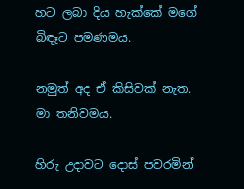හට ලබා දිය හැක්කේ මගේ බිඳෑට පමණමය.

නමුත් අද ඒ කිසිවක් නැත. මා තනිවමය.

හිරු උදාවට දොස් පවරමින්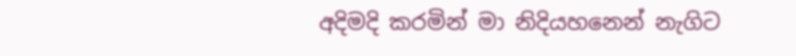අදිමදි කරමින් මා නිදියහනෙන් නැගිට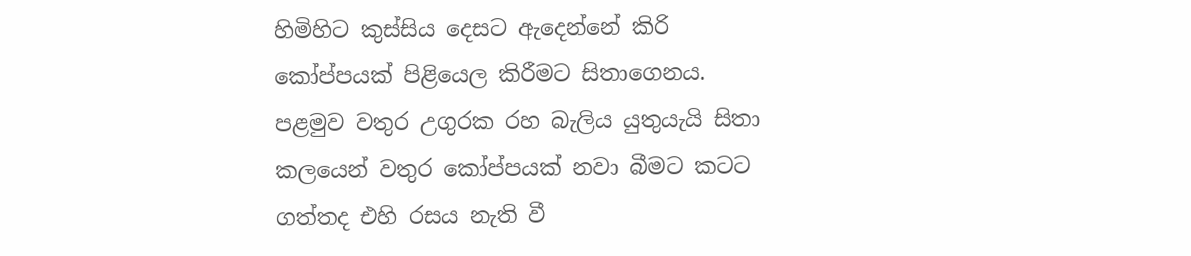හිමිහිට කුස්සිය දෙසට ඇදෙන්නේ කිරි කෝප්පයක් පිළියෙල කිරීමට සිතාගෙනය. පළමුව වතුර උගුරක රහ බැලිය යුතුයැයි සිතා කලයෙන් වතුර කෝප්පයක් නවා බීමට කටට ගත්තද එහි රසය නැති වී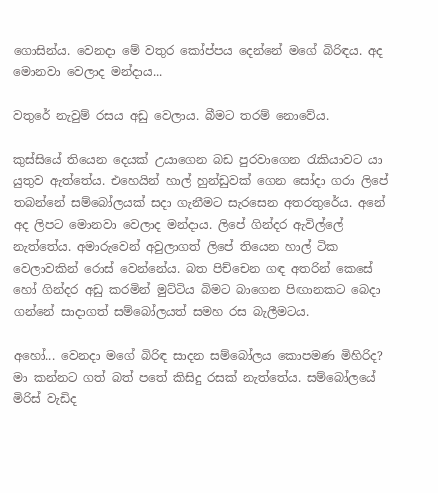ගොසින්ය. වෙනදා මේ වතුර කෝප්පය දෙන්නේ මගේ බිරිඳය. අද මොනවා වෙලාද මන්දාය...

වතුරේ නැවුම් රසය අඩු වෙලාය. බීමට තරම් නොවේය.

කුස්සියේ තියෙන දෙයක් උයාගෙන බඩ පුරවාගෙන රැකියාවට යා යුතුව ඇත්තේය. එහෙයින් හාල් හුන්ඩුවක් ගෙන සෝදා ගරා ලිපේ තබන්නේ සම්බෝලයක් සදා ගැනීමට සැරසෙන අතරතුරේය. අනේ අද ලිපට මොනවා වෙලාද මන්දාය. ලිපේ ගින්දර ඇවිල්ලේ නැත්තේය. අමාරුවෙන් අවුලාගත් ලිපේ තියෙන හාල් ටික වෙලාවකින් රොස් වෙන්නේය. බත පිච්චෙන ගඳ අතරින් කෙසේ හෝ ගින්දර අඩු කරමින් මුට්ටිය බිමට බාගෙන පිඟානකට බෙදා ගන්නේ සාදාගත් සම්බෝලයත් සමහ රස බැලීමටය.

අහෝ... වෙනදා මගේ බිරිඳ සාදන සම්බෝලය කොපමණ මිහිරිද? මා කන්නට ගත් බත් පතේ කිසිදු රසක් නැත්තේය. සම්බෝලයේ මිරිස් වැඩිද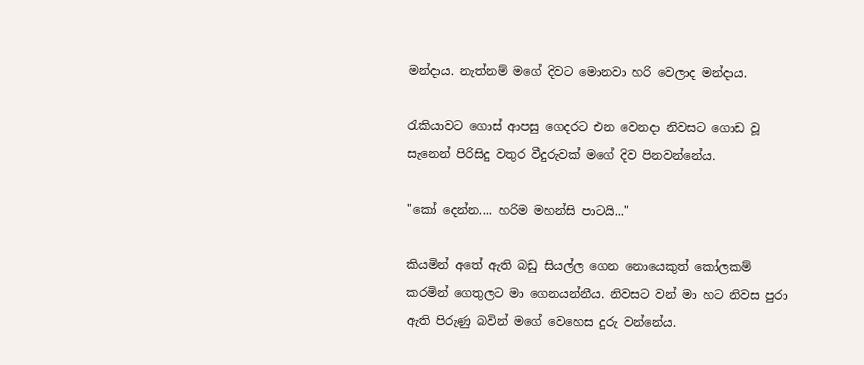මන්දාය. නැත්නම් මගේ දිවට මොනවා හරි වෙලාද මන්දාය.

රැකියාවට ගොස් ආපසු ගෙදරට එන වෙනදා නිවසට ගොඩ වූ සැනෙන් පිරිසිදු වතුර වීදුරුවක් මගේ දිව පිනවන්නේය.

"කෝ දෙන්න.... හරිම මහන්සි පාටයි..."

කියමින් අතේ ඇති බඩු සියල්ල ගෙන නොයෙකුත් කෝලකම් කරමින් ගෙතුලට මා ගෙනයන්නීය. නිවසට වන් මා හට නිවස පුරා ඇති පිරුණු බවින් මගේ වෙහෙස දුරු වන්නේය.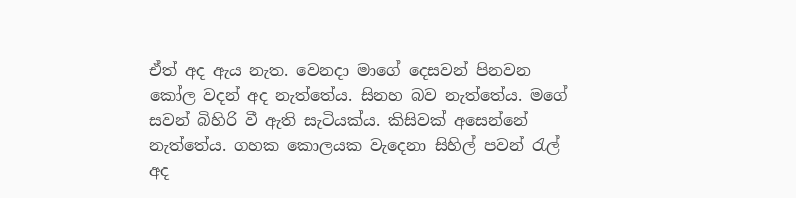ඒත් අද ඇය නැත. වෙනදා මාගේ දෙසවන් පිනවන කෝල වදන් අද නැත්තේය. සිනහ බව නැත්තේය. මගේ සවන් බිහිරි වී ඇති සැටියක්ය. කිසිවක් අසෙන්නේ නැත්තේය. ගහක කොලයක වැදෙනා සිහිල් පවන් රැල් අද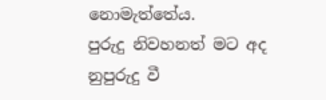නොමැත්තේය.
පුරුදු නිවහනත් මට අද නුපුරුදු වී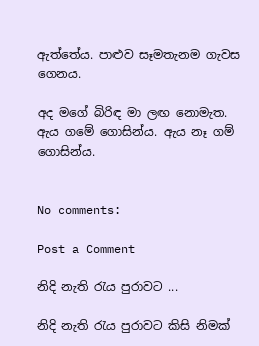ඇත්තේය. පාළුව සෑමතැනම ගැවස ගෙනය.

අද මගේ බිරිඳ මා ලඟ නොමැත. ඇය ගමේ ගොසින්ය. ඇය නෑ ගම් ගොසින්ය.


No comments:

Post a Comment

නිදි නැති රැය පුරාවට ...

නිදි නැති රැය පුරාවට කිසි නිමක්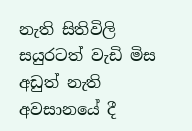නැති සිතිවිලි සයුරටත් වැඩි මිස අඩුත් නැති අවසානයේ දී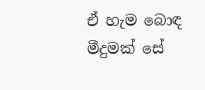ඒ හැම බොඳ මීදුමක් සේ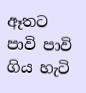ඈතට පාවි පාවි ගිය හැටි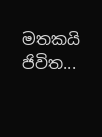මතකයි ජිවිත...